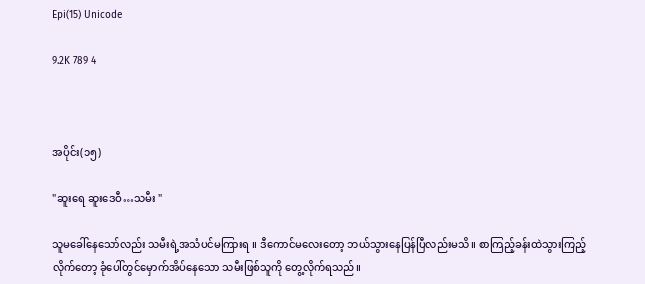Epi(15) Unicode

9.2K 789 4



အပိုင်း(၁၅)

"ဆူးရေ ဆူးဒေဝီ…သမီး "

သူမခေါ်နေသော်လည်း သမီးရဲ့အသံပင်မကြားရ ။ ဒီကောင်မလေးတော့ ဘယ်သွားနေပြန်ပြီလည်းမသိ။ စာကြည့်ခန်းထဲသွားကြည့်လိုက်တော့ ခုံပေါ်‌တွင်မှောက်အိပ်နေသော သမီးဖြစ်သူကို တွေ့လိုက်ရသည်။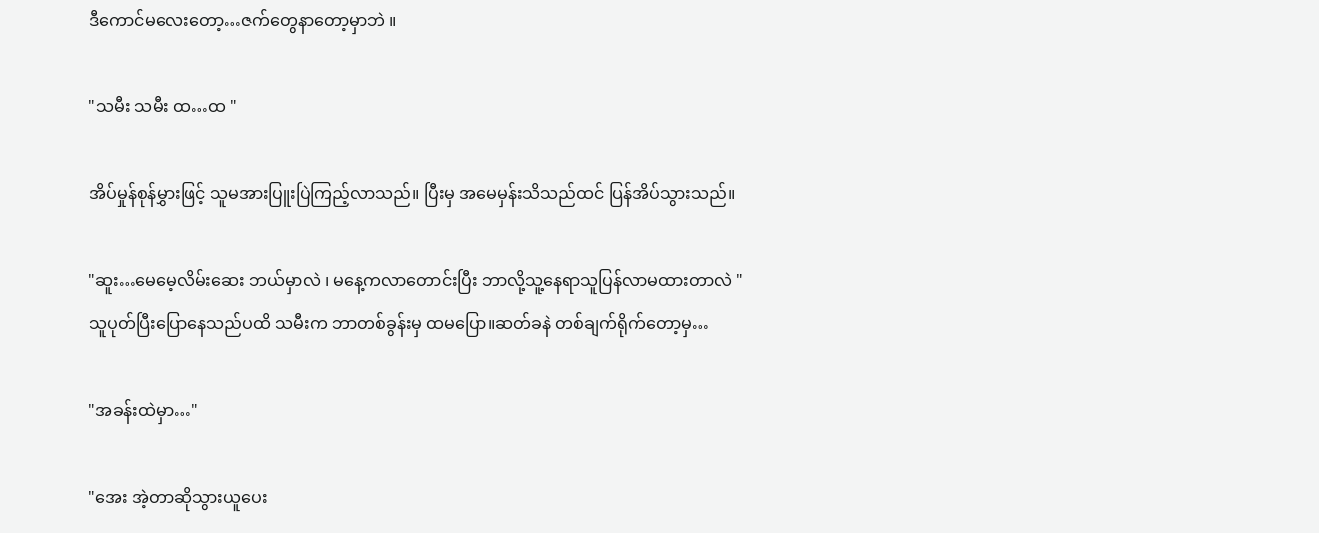ဒီကောင်မလေးတော့…ဇက်တွေနာတော့မှာဘဲ ။

"သမီး သမီး ထ…ထ "

အိပ်မှုန်စုန်မွှားဖြင့် သူမအားပြူးပြဲကြည့်လာသည်။ ပြီးမှ အမေမှန်းသိသည်ထင် ပြန်အိပ်သွားသည်။

"ဆူး…မေမေ့လိမ်းဆေး ဘယ်မှာလဲ ၊ မနေ့ကလာတောင်းပြီး ဘာလို့သူ့နေရာသူပြန်လာမထားတာလဲ "
သူပုတ်ပြီးပြောနေသည်ပထိ သမီးက ဘာတစ်ခွန်းမှ ထမပြော။ဆတ်ခနဲ တစ်ချက်ရိုက်တော့မှ…

"အခန်းထဲမှာ…"

"အေး အဲ့တာဆိုသွားယူပေး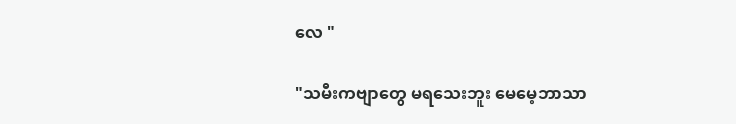လေ "

"သမီးကဗျာတွေ မရသေးဘူး မေမေ့ဘာသာ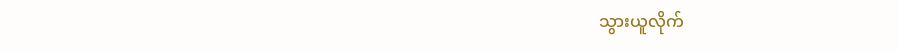သွားယူလိုက်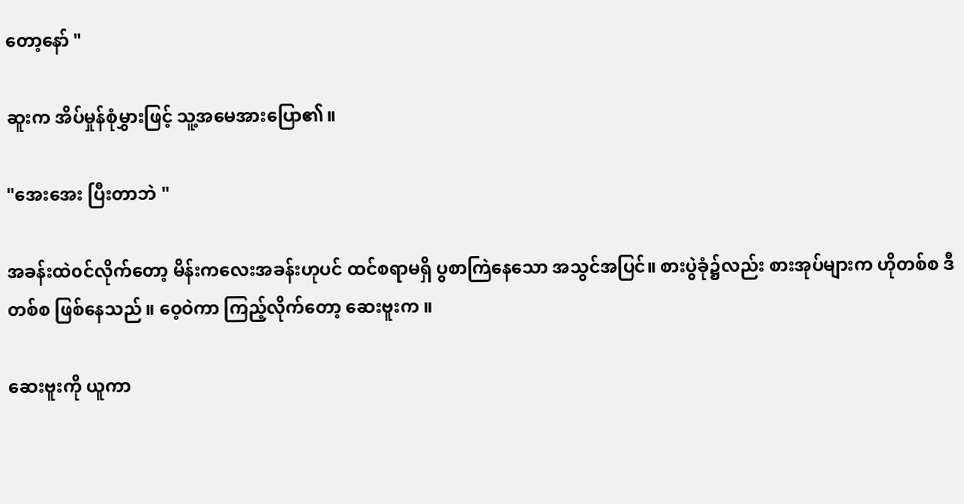တော့နော် "

ဆူးက အိပ်မှုန်စုံမွှားဖြင့် သူ့အမေအားပြော၏။

"အေးအေး ပြီးတာဘဲ "

အခန်းထဲ၀င်လိုက်တော့ မိန်းကလေးအခန်းဟုပင် ထင်စရာမရှိ ပွစာကြဲနေသော အသွင်အပြင်။ စားပွဲခုံ၌လည်း စားအုပ်များက ဟိုတစ်စ ဒီတစ်စ ဖြစ်နေသည်။ ဝေ့ဝဲကာ ကြည့်လိုက်တော့ ဆေးဗူးက ။

ဆေးဗူးကို ယူကာ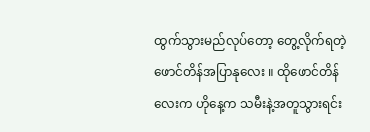ထွက်သွားမည်လုပ်တော့ တွေ့လိုက်ရတဲ့ဖောင်တိန်အပြာနုလေး ။ ထိုဖောင်တိန်လေးက ဟိုနေ့က သမီးနဲ့အတူသွားရင်း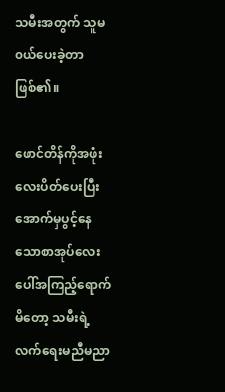သမီးအတွက် သူမ၀ယ်ပေးခဲ့တာဖြစ်၏။

ဖောင်တိန်ကိုအဖုံးလေးပိတ်ပေးပြီး အောက်မှပွင့်နေသောစာအုပ်လေးပေါ်အကြည့်ရောက်မိတော့ သမီးရဲ့လက်ရေးမညီမညာ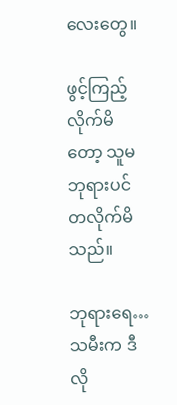လေးတွေ။

ဖွင့်ကြည့်လိုက်မိတော့ သူမဘုရားပင်တလိုက်မိသည်။

ဘုရားရေ…သမီးက ဒီလို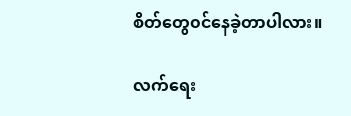စိတ်တွေ၀င်နေခဲ့တာပါလား။

လက်ရေး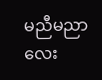မညီမညာလေး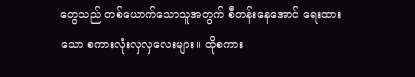တွေသည် တစ်ယောက်သောသူအတွက် စီတန်း‌နေအောင် ရေးထားသော စကားလုံးလှလှလေးများ။ ထိုစကား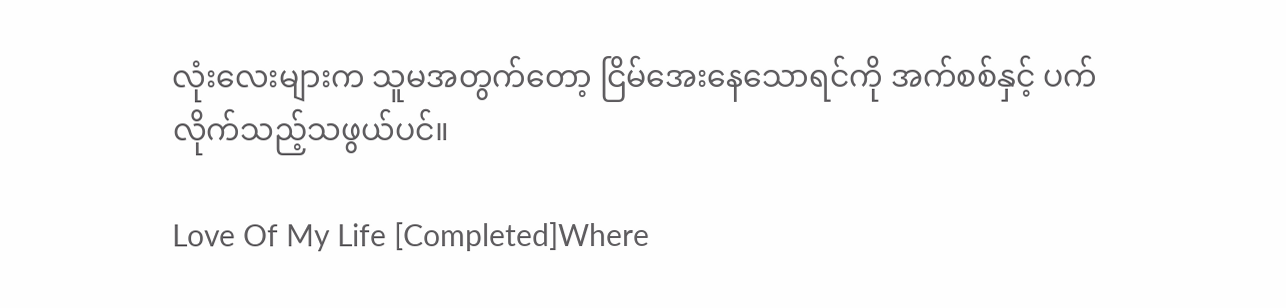လုံးလေးများက သူမအတွက်တော့ ငြိမ်အေးနေသောရင်ကို အက်စစ်နှင့် ပက်လိုက်သည့်သဖွယ်ပင်။

Love Of My Life [Completed]Where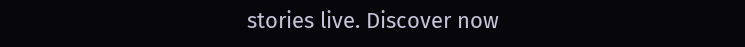stories live. Discover now